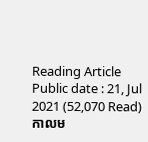Reading Article
Public date : 21, Jul 2021 (52,070 Read)
កាលម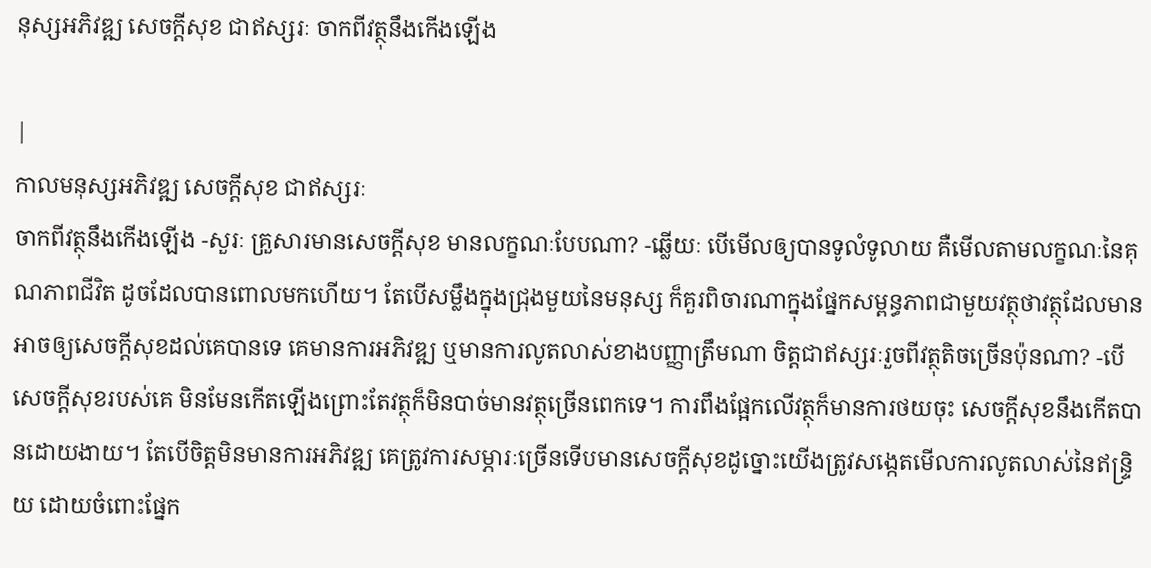នុស្សអភិវឌ្ឍ សេចក្ដីសុខ ជាឥស្សរៈ ចាកពីវត្ថុនឹងកើងឡើង

|
កាលមនុស្សអភិវឌ្ឍ សេចក្ដីសុខ ជាឥស្សរៈ
ចាកពីវត្ថុនឹងកើងឡើង -សួរៈ គ្រួសារមានសេចក្ដីសុខ មានលក្ខណៈបែបណា? -ឆ្លើយៈ បើមើលឲ្យបានទូលំទូលាយ គឺមើលតាមលក្ខណៈនៃគុណភាពជីវិត ដូចដែលបានពោលមកហើយ។ តែបើសម្លឹងក្នុងជ្រុងមួយនៃមនុស្ស ក៏គួរពិចារណាក្នុងផ្នែកសម្ពន្ធភាពជាមួយវត្ថុថាវត្ថុដែលមាន អាចឲ្យសេចក្ដីសុខដល់គេបានទេ គេមានការអភិវឌ្ឍ ឬមានការលូតលាស់ខាងបញ្ញាត្រឹមណា ចិត្តជាឥស្សរៈរួចពីវត្ថុតិចច្រើនប៉ុនណា? -បើសេចក្ដីសុខរបស់គេ មិនមែនកើតឡើងព្រោះតែវត្ថុក៏មិនបាច់មានវត្ថុច្រើនពេកទេ។ ការពឹងផ្អែកលើវត្ថុក៏មានការថយចុះ សេចក្ដីសុខនឹងកើតបានដោយងាយ។ តែបើចិត្តមិនមានការអភិវឌ្ឍ គេត្រូវការសម្ភារៈច្រើនទើបមានសេចក្ដីសុខដូច្នោះយើងត្រូវសង្កេតមើលការលូតលាស់នៃឥន្ទ្រិយ ដោយចំពោះផ្នែក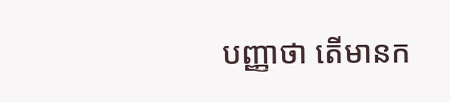បញ្ញាថា តើមានក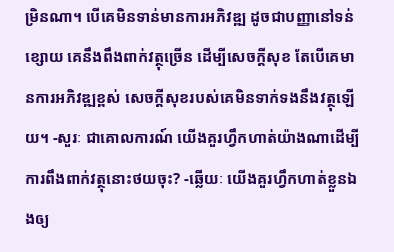ម្រិនណា។ បើគេមិនទាន់មានការអភិវឌ្ឍ ដូចជាបញ្ញានៅទន់ខ្សោយ គេនឹងពឹងពាក់វត្ថុច្រើន ដើម្បីសេចក្ដីសុខ តែបើគេមានការអភិវឌ្ឍខ្ពស់ សេចក្ដីសុខរបស់គេមិនទាក់ទងនឹងវត្ថុឡើយ។ -សួរៈ ជាគោលការណ៍ យើងគួរហ្វឹកហាត់យ៉ាងណាដើម្បីការពឹងពាក់វត្ថុនោះថយចុះ? -ឆ្លើយៈ យើងគួរហ្វឹកហាត់ខ្លួនឯងឲ្យ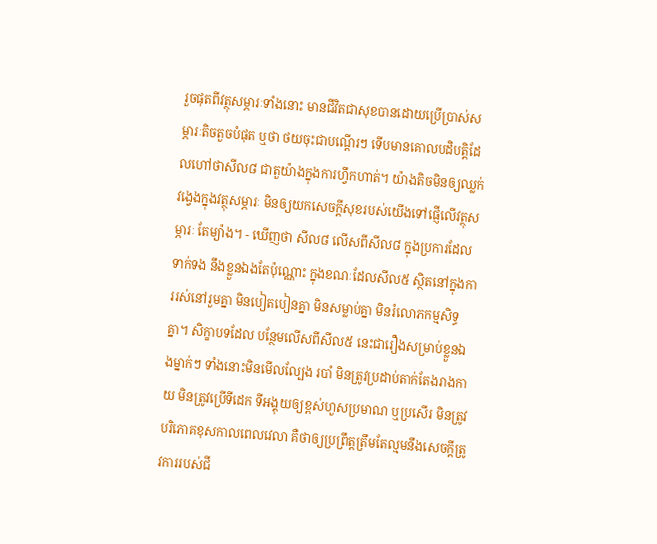រួចផុតពីវត្ថុសម្ភារៈទាំងនោះ មានជីវិតជាសុខបានដោយប្រើប្រាស់សម្ភារៈតិចតួចបំផុត ឬថា ថយចុះជាបណ្ដើរៗ ទើបមានគោលបដិបត្តិដែលហៅថាសីល៨ ជាតួយ៉ាងក្នុងការហ្វឹកហាត់។ យ៉ាងតិចមិនឲ្យឈ្លក់វង្វេងក្នុងវត្ថុសម្ភារៈ មិនឲ្យយកសេចក្ដីសុខរបស់យើងទៅផ្ញើលើវត្ថុសម្ភារៈ តែម្យ៉ាង។ - ឃើញថា សីល៨ លើសពីសីល៨ ក្នុងប្រការដែលទាក់ទង នឹងខ្លួនឯងតែប៉ុណ្ណោះ ក្នុងខណៈដែលសីល៥ ស្ថិតនៅក្នុងការរស់នៅរួមគ្នា មិនបៀតបៀនគ្នា មិនសម្លាប់គ្នា មិនរំលោភកម្មសិទ្ធគ្នា។ សិក្ខាបទដែល បន្ថែមលើសពីសីល៥ នេះជារឿងសម្រាប់ខ្លួនឯងម្នាក់ៗ ទាំងនោះមិនមើលល្បែង របាំ មិនត្រូវប្រដាប់តាក់តែងរាងកាយ មិនត្រូវប្រើទីដេក ទីអង្គុយឲ្យខ្ពស់ហួសប្រមាណ ឬប្រសើរ មិនត្រូវបរិភោគខុសកាលពេលវេលា គឺថាឲ្យប្រព្រឹត្តត្រឹមតែល្មមនឹងសេចក្ដីត្រូវការរបស់ជី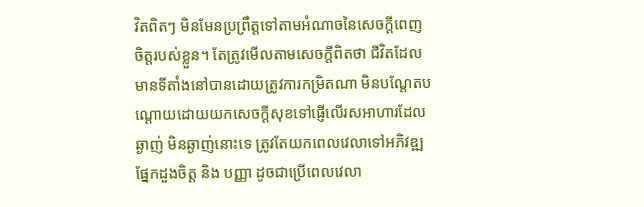វិតពិតៗ មិនមែនប្រព្រឹត្តទៅតាមអំណាចនៃសេចក្ដីពេញចិត្តរបស់ខ្លួន។ តែត្រូវមើលតាមសេចក្ដីពិតថា ជីវិតដែលមានទីតាំងនៅបានដោយត្រូវការកម្រិតណា មិនបណ្ដែតបណ្ដោយដោយយកសេចក្ដីសុខទៅផ្ញើលើរសអាហារដែលឆ្ងាញ់ មិនឆ្ងាញ់នោះទេ ត្រូវតែយកពេលវេលាទៅអភិវឌ្ឍផ្នែកដួងចិត្ត និង បញ្ញា ដូចជាប្រើពេលវេលា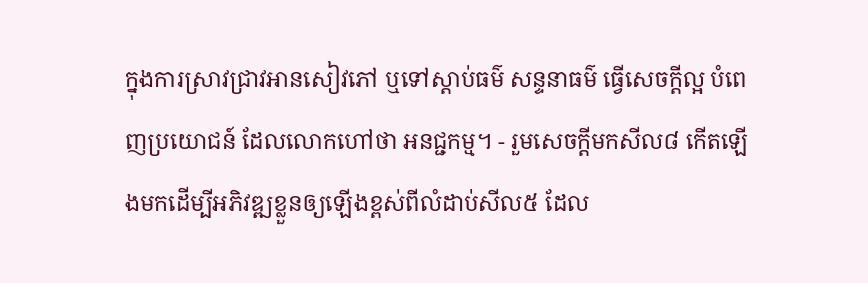ក្នុងការស្រាវជ្រាវអានសៀវភៅ ឬទៅស្ដាប់ធម៌ សន្ទនាធម៌ ធ្វើសេចក្ដីល្អ បំពេញប្រយោជន៍ ដែលលោកហៅថា អនជ្ជកម្ម។ - រួមសេចក្ដីមកសីល៨ កើតឡើងមកដើម្បីអភិវឌ្ឍខ្លួនឲ្យឡើងខ្ពស់ពីលំដាប់សីល៥ ដែល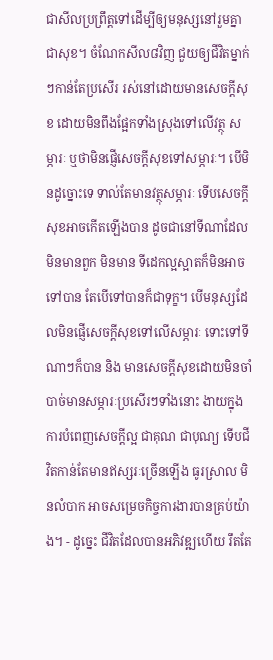ជាសីលប្រព្រឹត្តទៅដើម្បីឲ្យមនុស្សនៅរួមគ្នាជាសុខ។ ចំណែកសីល៨វិញ ជួយឲ្យជីវិតម្នាក់ៗកាន់តែប្រសើរ រស់នៅដោយមានសេចក្ដីសុខ ដោយមិនពឹងផ្អែកទាំងស្រុងទៅលើវត្ថុ សម្ភារៈ ឬថាមិនផ្ញើសេចក្ដីសុខទៅសម្ភារៈ។ បើមិនដូច្នោះទេ ទាល់តែមានវត្ថុសម្ភារៈ ទើបសេចក្ដីសុខអាចកើតឡើងបាន ដូចជានៅទីណាដែលមិនមានពួក មិនមាន ទីដេកល្អស្អាតក៏មិនអាចទៅបាន តែបើទៅបានក៏ជាទុក្ខ។ បើមនុស្សដែលមិនផ្ញើសេចក្ដីសុខទៅលើសម្ភារៈ ទោះទៅទីណាៗក៏បាន និង មានសេចក្ដីសុខដោយមិនចាំបាច់មានសម្ភារៈប្រសើរៗទាំងនោះ ងាយក្នុងការបំពេញសេចក្ដីល្អ ជាគុណ ជាបុណ្យ ទើបជីវិតកាន់តែមានឥស្សរៈច្រើនឡើង ធូរស្រាល មិនលំបាក អាចសម្រេចកិច្ចការងារបានគ្រប់យ៉ាង។ - ដូច្នេះ ជីវិតដែលបានអភិវឌ្ឍហើយ រឹតតែ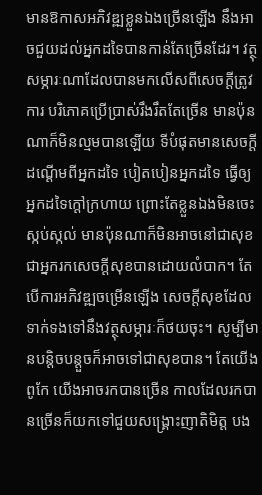មានឱកាសអភិវឌ្ឍខ្លួនឯងច្រើនឡើង នឹងអាចជួយដល់អ្នកដទៃបានកាន់តែច្រើនដែរ។ វត្ថុសម្ភារៈណាដែលបានមកលើសពីសេចក្ដីត្រូវការ បរិភោគប្រើប្រាស់រឹងរឹតតែច្រើន មានប៉ុនណាក៏មិនល្មមបានឡើយ ទីបំផុតមានសេចក្ដីដណ្ដើមពីអ្នកដទៃ បៀតបៀនអ្នកដទៃ ធ្វើឲ្យអ្នកដទៃក្ដៅក្រហាយ ព្រោះតែខ្លួនឯងមិនចេះស្កប់ស្កល់ មានប៉ុនណាក៏មិនអាចនៅជាសុខ ជាអ្នករកសេចក្ដីសុខបានដោយលំបាក។ តែបើការអភិវឌ្ឍចម្រើនឡើង សេចក្ដីសុខដែលទាក់ទងទៅនឹងវត្ថុសម្ភារៈក៏ថយចុះ។ សូម្បីមានបន្តិចបន្តួចក៏អាចទៅជាសុខបាន។ តែយើងពូកែ យើងអាចរកបានច្រើន កាលដែលរកបានច្រើនក៏យកទៅជួយសង្គ្រោះញាតិមិត្ត បង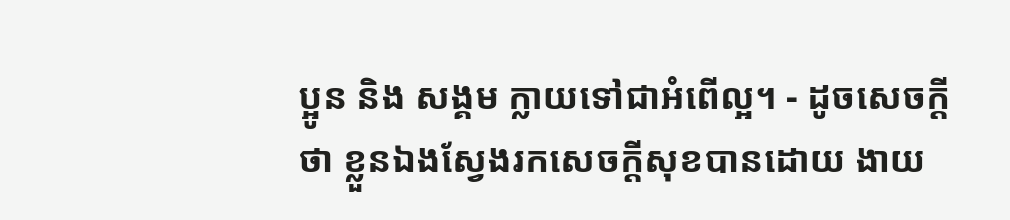ប្អូន និង សង្គម ក្លាយទៅជាអំពើល្អ។ - ដូចសេចក្ដីថា ខ្លួនឯងស្វែងរកសេចក្ដីសុខបានដោយ ងាយ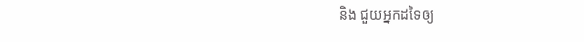និង ជួយអ្នកដទៃឲ្យ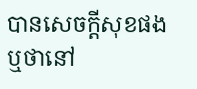បានសេចក្ដីសុខផង ឬថានៅ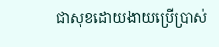ជាសុខដោយងាយប្រើប្រាស់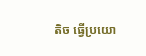តិច ធ្វើប្រយោ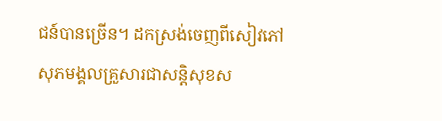ជន៍បានច្រើន។ ដកស្រង់ចេញពីសៀវភៅ សុភមង្គលគ្រួសារជាសន្តិសុខស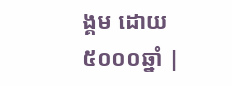ង្គម ដោយ៥០០០ឆ្នាំ |